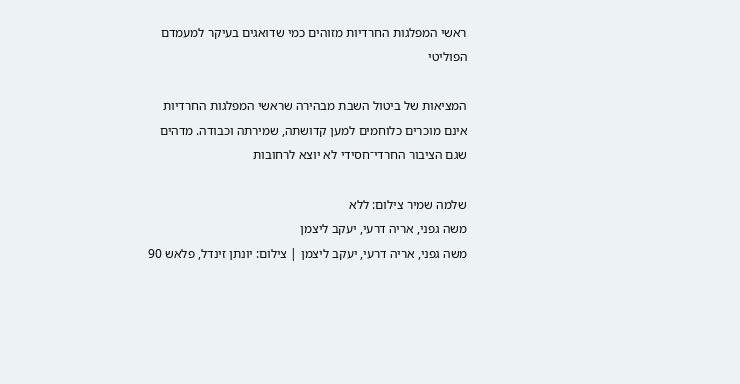ראשי המפלגות החרדיות מזוהים כמי שדואגים בעיקר למעמדם הפוליטי

המציאות של ביטול השבת מבהירה שראשי המפלגות החרדיות אינם מוכרים כלוחמים למען קדושתה, שמירתה וכבודה. מדהים שגם הציבור החרדי־חסידי לא יוצא לרחובות

שלמה שמיר צילום: ללא
משה גפני, אריה דרעי, יעקב ליצמן
משה גפני, אריה דרעי, יעקב ליצמן | צילום: יונתן זינדל, פלאש 90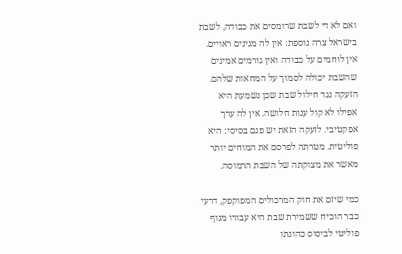ואם לא די לשבת שרומסים את כבודה, לשבת בישראל צרה נוספת: אין לה מגינים ראויים. אין לוחמים על כבודה ואין גורמים אמינים שהשבת יכולה לסמוך על המחאות שלהם. הזעקה נגד חילול שבת שכן נשמעת היא אפילו לא קול ענות חלושה. אין לה ערך אפקטיבי. לזעקה הזאת יש פגם בסיסי: היא פוליטית. מטרתה לפרסם את המוחים יותר מאשר את מצוקתה של השבת הרמוסה.

כמי שיזם את חוק המרכולים המפוקפק, דרעי כבר הוכיח ששמירת שבת היא עבורו מנוף פוליטי לביסוס כהונתו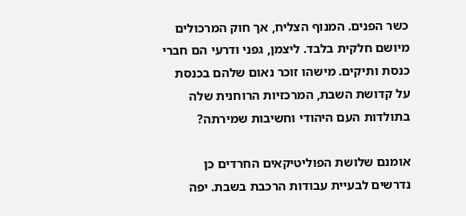כשר הפנים. המנוף הצליח, אך חוק המרכולים מיושם חלקית בלבד. ליצמן, גפני ודרעי הם חברי כנסת ותיקים. מישהו זוכר נאום שלהם בכנסת על קדושת השבת, המרכזיות הרוחנית שלה בתולדות העם היהודי וחשיבות שמירתה?

אומנם שלושת הפוליטיקאים החרדים כן נדרשים לבעיית עבודות הרכבת בשבת. יפה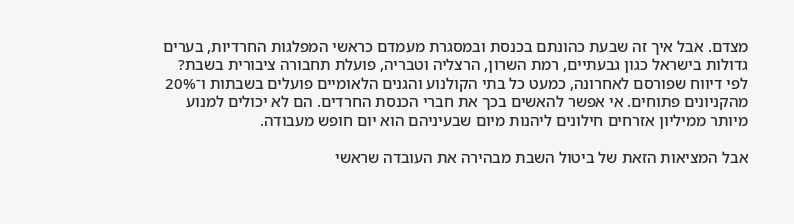מצדם. אבל איך זה שבעת כהונתם בכנסת ובמסגרת מעמדם כראשי המפלגות החרדיות, בערים גדולות בישראל כגון גבעתיים, רמת השרון, הרצליה וטבריה, פועלת תחבורה ציבורית בשבת? לפי דיווח שפורסם לאחרונה, כמעט כל בתי הקולנוע והגנים הלאומיים פועלים בשבתות ו־20% מהקניונים פתוחים. אי אפשר להאשים בכך את חברי הכנסת החרדים. הם לא יכולים למנוע מיותר ממיליון אזרחים חילונים ליהנות מיום שבעיניהם הוא יום חופש מעבודה.

אבל המציאות הזאת של ביטול השבת מבהירה את העובדה שראשי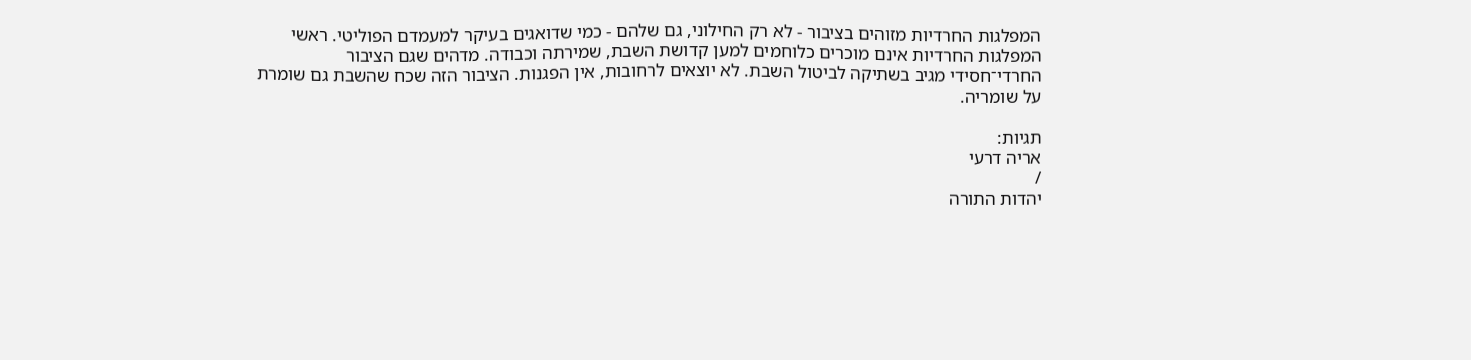המפלגות החרדיות מזוהים בציבור - לא רק החילוני, גם שלהם - כמי שדואגים בעיקר למעמדם הפוליטי. ראשי המפלגות החרדיות אינם מוכרים כלוחמים למען קדושת השבת, שמירתה וכבודה. מדהים שגם הציבור החרדי־חסידי מגיב בשתיקה לביטול השבת. לא יוצאים לרחובות, אין הפגנות. הציבור הזה שכח שהשבת גם שומרת על שומריה.

תגיות:
אריה דרעי
/
יהדות התורה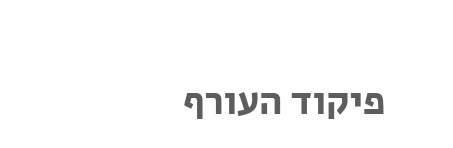פיקוד העורף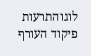לוגוהתרעות פיקוד העורף